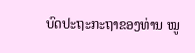ບົດປະຖະກະຖາຂອງທ່ານ ໝູ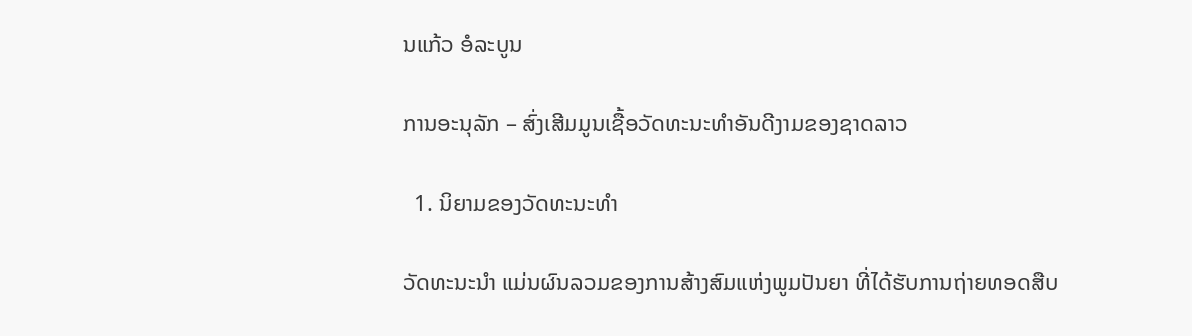ນແກ້ວ ອໍລະບູນ

ການອະນຸລັກ – ສົ່ງເສີມມູນເຊື້ອວັດທະນະທໍາອັນດີງາມຂອງຊາດລາວ

  1. ນິຍາມຂອງວັດທະນະທໍາ

ວັດທະນະນໍາ ແມ່ນຜົນລວມຂອງການສ້າງສົມແຫ່ງພູມປັນຍາ ທີ່ໄດ້ຮັບການຖ່າຍທອດສືບ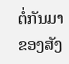ຕໍ່ກັນມາຂອງສັງ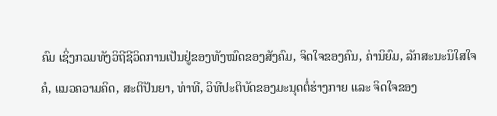ຄົມ ເຊິ່ງກວມທັງວິຖີຊີວິດການເປັນຢູ່ຂອງທັງໝົດຂອງສັງຄົມ, ຈິດໃຈຂອງຄົນ, ຄ່ານິຍົມ, ລັກສະນະນິໃສໃຈຄໍ, ແນວຄວາມຄິດ, ສະຕິປັນຍາ, ທ່າທີ, ວິທີປະຕິບັດຂອງມະນຸດຕໍ່ຮ່າງກາຍ ແລະ ຈິດໃຈຂອງ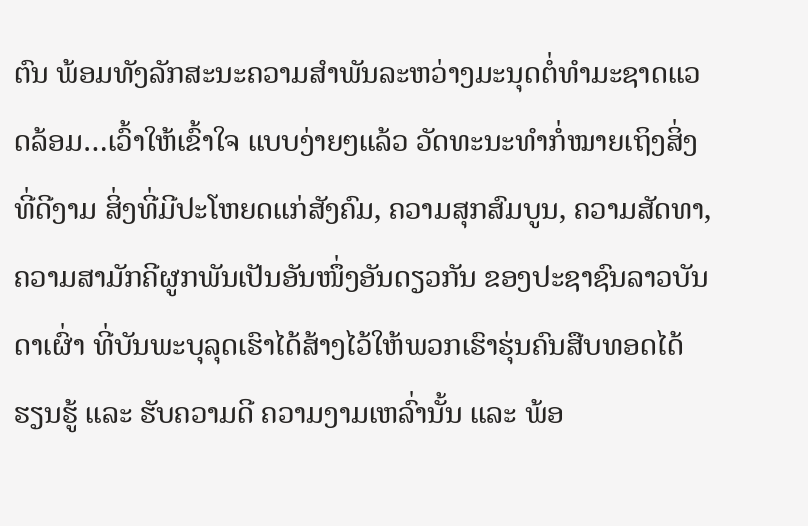ຕົນ ພ້ອມທັງລັກສະນະຄວາມສໍາພັນລະຫວ່າງມະນຸດຕໍ່ທໍາມະຊາດແວດລ້ອມ…ເວົ້າໃຫ້ເຂົ້າໃຈ ແບບງ່າຍໆແລ້ວ ວັດທະນະທໍາກໍ່ໝາຍເຖິງສິ່ງທີ່ດີງາມ ສິ່ງທີ່ມີປະໂຫຍດແກ່ສັງຄົມ, ຄວາມສຸກສົມບູນ, ຄວາມສັດທາ, ຄວາມສາມັກຄີຜູກພັນເປັນອັນໜຶ່ງອັນດຽວກັນ ຂອງປະຊາຊົນລາວບັນດາເຜົ່າ ທີ່ບັນພະບຸລຸດເຮົາໄດ້ສ້າງໄວ້ໃຫ້ພວກເຮົາຮຸ່ນຄົນສືບທອດໄດ້ຮຽນຮູ້ ແລະ ຮັບຄວາມດີ ຄວາມງາມເຫລົ່ານັ້ນ ແລະ ພ້ອ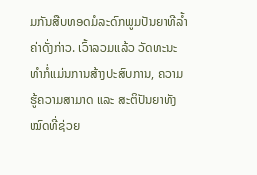ມກັນສືບທອດມໍລະດົກພູມປັນຍາທີລໍ້າຄ່າດັ່ງກ່າວ. ເວົ້າລວມແລ້ວ ວັດທະນະທໍາກໍ່ແມ່ນການສ້າງປະສົບການ, ຄວາມຮູ້ຄວາມສາມາດ ແລະ ສະຕິປັນຍາທັງໝົດທີ່ຊ່ວຍ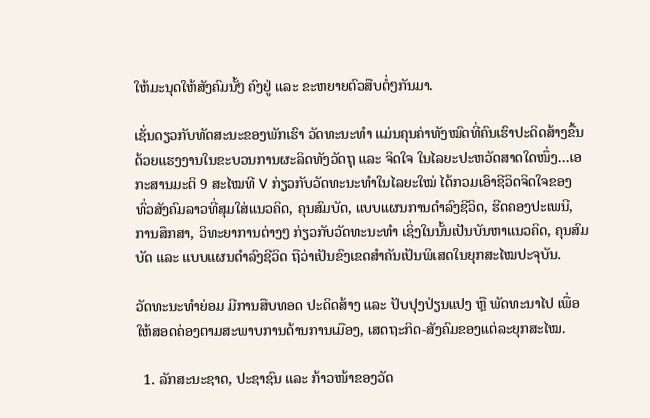ໃຫ້ມະນຸດໃຫ້ສັງຄົມນັ້ໆ ຄົງຢູ່ ແລະ ຂະຫຍາຍຕົວສືບຕໍ່ໆກັນມາ.

ເຊັ່ນດຽວກັບທັດສະນະຂອງພັກເຮົາ ວັດທະນະທໍາ ແມ່ນຄຸນຄ່າທັງໝົດທີ່ຄົນເຮົາປະດິດສ້າງຂື້ນ ດ້ວຍແຮງງານໃນຂະບວນການຜະລິດທັງວັດຖຸ ແລະ ຈິດໃຈ ໃນໄລຍະປະຫວັດສາດໃດໜຶ່ງ…ເອກະສານມະຕິ 9 ສະໄໝທີ V ກ່ຽວກັບວັດທະນະທໍາໃນໄລຍະໃໝ່ ໄດ້ກວມເອົາຊີວິດຈິດໃຈຂອງທົ່ວສັງຄົມລາວທີ່ສຸມໃສ່ແນວຄິດ, ຄຸນສົມບັດ, ແບບແຜນການດໍາລົງຊີວິດ, ຮີດຄອງປະເພນີ, ການສຶກສາ, ວິທະຍາການຕ່າງໆ ກ່ຽວກັບວັດທະນະທໍາ ເຊິ່ງໃນນັ້ນເປັນບັນຫາແນວຄິດ, ຄຸນສົມບັດ ແລະ ແບບແຜນດໍາລົງຊີວິດ ຖືວ່າເປັນຂົງເຂດສໍາຄັນເປັນພິເສດໃນຍຸກສະໄໝປະຈຸບັນ.

ວັດທະນະທໍາຍ່ອມ ມີການສືບທອດ ປະດິດສ້າງ ແລະ ປັບປຸງປ່ຽນແປງ ຫຼື ພັດທະນາໄປ ເພື່ອໃຫ້ສອດຄ່ອງຕາມສະພາບການດ້ານການເມືອງ, ເສດຖະກິດ-ສັງຄົມຂອງແຕ່ລະຍຸກສະໄໝ.

  1. ລັກສະນະຊາດ, ປະຊາຊົນ ແລະ ກ້າວໜ້າຂອງວັດ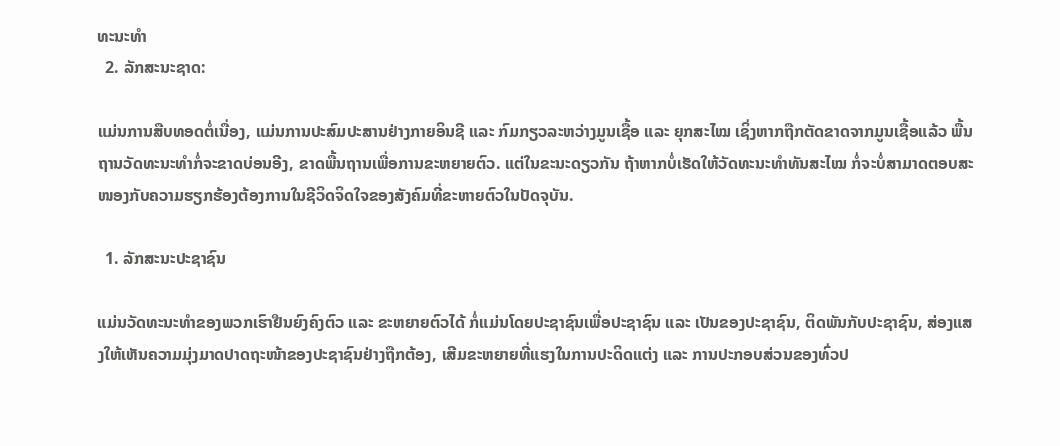ທະນະທໍາ
  2. ລັກສະນະຊາດ:

ແມ່ນການສືບທອດຕໍ່ເນື່ອງ, ແມ່ນການປະສົມປະສານຢ່າງກາຍອິນຊີ ແລະ ກົມກຽວລະຫວ່າງມູນເຊື້ອ ແລະ ຍຸກສະໄໝ ເຊິ່ງຫາກຖືກຕັດຂາດຈາກມູນເຊື້ອແລ້ວ ພື້ນຖານວັດທະນະທໍາກໍ່ຈະຂາດບ່ອນອີງ, ຂາດພື້ນຖານເພື່ອການຂະຫຍາຍຕົວ. ແຕ່ໃນຂະນະດຽວກັນ ຖ້າຫາກບໍ່ເຮັດໃຫ້ວັດທະນະທໍາທັນສະໄໝ ກໍ່ຈະບໍ່ສາມາດຕອບສະໜອງກັບຄວາມຮຽກຮ້ອງຕ້ອງການໃນຊີວິດຈິດໃຈຂອງສັງຄົມທີ່ຂະຫາຍຕົວໃນປັດຈຸບັນ.

  1. ລັກສະນະປະຊາຊົນ

ແມ່ນວັດທະນະທໍາຂອງພວກເຮົາຢືນຍົງຄົງຕົວ ແລະ ຂະຫຍາຍຕົວໄດ້ ກໍ່ແມ່ນໂດຍປະຊາຊົນເພື່ອປະຊາຊົນ ແລະ ເປັນຂອງປະຊາຊົນ, ຕິດພັນກັບປະຊາຊົນ, ສ່ອງແສງໃຫ້ເຫັນຄວາມມຸ່ງມາດປາດຖະໜ້າຂອງປະຊາຊົນຢ່າງຖືກຕ້ອງ, ເສີມຂະຫຍາຍທີ່ແຮງໃນການປະດິດແຕ່ງ ແລະ ການປະກອບສ່ວນຂອງທົ່ວປ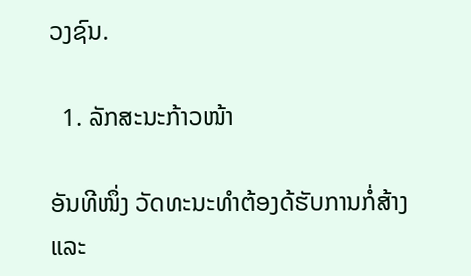ວງຊົນ.

  1. ລັກສະນະກ້າວໜ້າ

ອັນທີໜຶ່ງ ວັດທະນະທຳຕ້ອງດ້ຮັບການກໍ່ສ້າງ ແລະ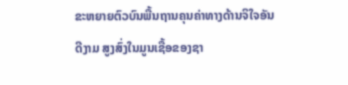ຂະຫຍາຍຕົວບົນພື້ນຖານຄຸນຄ່າທາງດ້ານຈິໃຈອັນດີງາມ ສູງສົ່ງໃນມູນເຊື້ອຂອງຊາ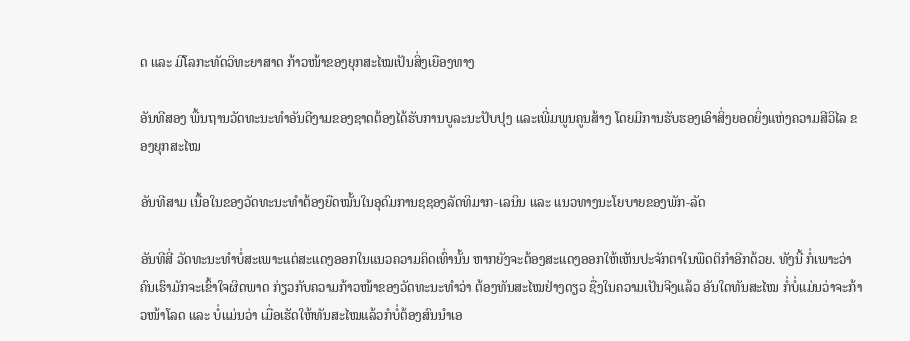ດ ແລະ ມີໂລກະທັດວິທະຍາສາດ ກ້າວໜ້າຂອງຍຸກສະໄໝເປັນສິ່ງເຍືອງທາງ

ອັນທີສອງ ພື້ນຖານວັດທະນະທຳອັນດີງາມຂອງຊາດຕ້ອງໄດ້ຮັບການບູລະນະປັບປຸງ ແລະເພີ່ມພູນຄູນສ້າງ ໂດຍມີການຮັບຮອງເອົາສິ່ງຍອດຍິ່ງແຫ່ງຄວາມສີວິໄລ ຂອງຍຸກສະໄໝ

ອັນທີສາມ ເນື້ອໃນຂອງວັດທະນະທຳຕ້ອງຍືດໝັ້ນໃນອຸດົມການຊຊອງລັດທິມາກ-ເລນິນ ແລະ ແນວທາງນະໂຍບາຍຂອງພັກ-ລັດ

ອັນທີສີ່ ວັດທະນະທຳບໍ່ສະເພາະແຕ່ສະແດງອອກໃນແນວຄວາມຄິດເທົ່ານັ້ນ ຫາກຍັງຈະຕ້ອງສະແດງອອກໃຫ້ເຫັນປະຈັກຕາໃນພືດຕິກຳອີກດ້ວຍ. ທັງນີ້ ກໍ່ເພາະວ່າ ຄົນເຮົາມັກຈະເຂົ້າໃຈຜິດພາດ ກ່ຽວກັບຄວາມກ້າວໜ້າຂອງວັດທະນະທຳວ່າ ຕ້ອງທັນສະໄໝຢ່າງດຽວ ຊື່ງໃນຄວາມເປັນຈີງແລ້ວ ອັນໃດທັນສະໄໝ ກໍ່ບໍ່ແມ່ນວ່າຈະກ້າວໜ້າໂລດ ແລະ ບໍ່ແມ່ນວ່າ ເມື່ອເຮັດໃຫ້ທັນສະໄໝແລ້ວກໍບໍ່ຕ້ອງສົນນຳເອ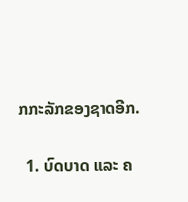ກກະລັກຂອງຊາດອີກ.

  1. ບົດບາດ ແລະ ຄ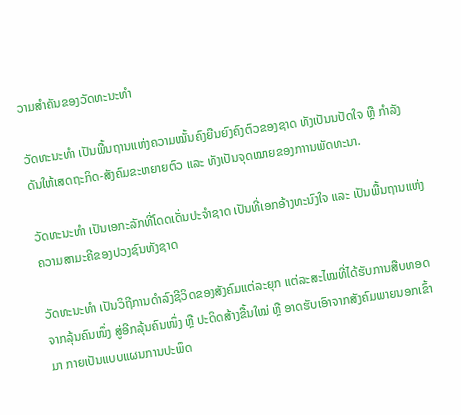ວາມສຳຄັນຂອງວັດທະນະທຳ

ວັດທະນະທຳ ເປັນພື້ນຖານແຫ່ງຄວາມໝັ້ນຄົງຍືນຍົງຄົງຕົວຂອງຊາດ ທັງເປັນນປັດໃຈ ຫຼື ກຳລັງດັນໃຫ້ເສດຖະກິດ-ສັງຄົມຂະຫຍາຍຕົວ ແລະ ທັງເປັນຈຸດໝາຍຂອງກາານພັດທະນາ.

ວັດທະນະທຳ ເປັນເອກະລັກທີ່ໂດດເດັ່ນປະຈຳຊາດ ເປັນທີ່ເອກອ້າງທະນົງໃຈ ແລະ ເປັນພື້ນຖານແຫ່ງຄວາມສາມະຄີຂອງປວງຊົນທັງຊາດ

ວັດທະນະທຳ ເປັນວິຖີການດຳລົງຊີວິດຂອງສັງຄົມແຕ່ລະຍຸກ ແຕ່ລະສະໄໝທີ່ໄດ້ຮັບການສືບທອດຈາກລຸ້ນຄົນໜຶ່ງ ສູ່ອີກລຸ້ນຄົນໜຶ່ງ ຫຼື ປະດິດສ້າງຂື້ນໃໝ່ ຫຼື ອາດຮັບເອົາຈາກສັງຄົມພາຍນອກເຂົ້າມາ ກາຍເປັນແບບແຜນການປະພຶດ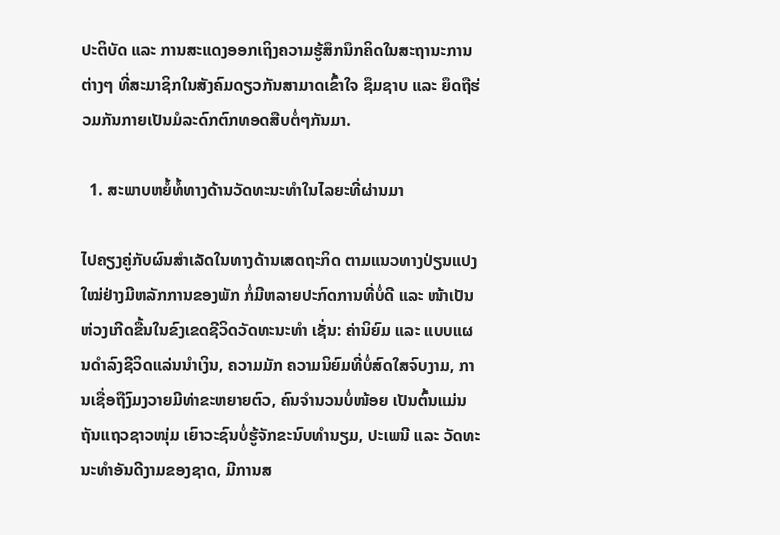ປະຕິບັດ ແລະ ການສະແດງອອກເຖິງຄວາມຮູ້ສຶກນຶກຄິດໃນສະຖານະການຕ່າງໆ ທີ່ສະມາຊິກໃນສັງຄົມດຽວກັນສາມາດເຂົ້າໃຈ ຊຶມຊາບ ແລະ ຍຶດຖືຮ່ວມກັນກາຍເປັນມໍລະດົກຕົກທອດສືບຕໍ່ໆກັນມາ.

  1. ສະພາບຫຍໍ້ທໍ້ທາງດ້ານວັດທະນະທໍາໃນໄລຍະທີ່ຜ່ານມາ

ໄປຄຽງຄູ່ກັບຜົນສໍາເລັດໃນທາງດ້ານເສດຖະກິດ ຕາມແນວທາງປ່ຽນແປງໃໝ່ຢ່າງມີຫລັກການຂອງພັກ ກໍ່ມີຫລາຍປະກົດການທີ່ບໍ່ດີ ແລະ ໜ້າເປັນຫ່ວງເກີດຂື້ນໃນຂົງເຂດຊີວິດວັດທະນະທໍາ ເຊັ່ນ: ຄ່ານິຍົມ ແລະ ແບບແຜນດໍາລົງຊີວິດແລ່ນນໍາເງິນ, ຄວາມມັກ ຄວາມນິຍົມທີ່ບໍ່ສົດໃສຈົບງາມ, ການເຊື່ອຖືງົມງວາຍມີທ່າຂະຫຍາຍຕົວ, ຄົນຈໍານວນບໍ່ໜ້ອຍ ເປັນຕົ້ນແມ່ນຖັນແຖວຊາວໜຸ່ມ ເຍົາວະຊົນບໍ່ຮູ້ຈັກຂະນົບທໍານຽມ, ປະເພນີ ແລະ ວັດທະນະທໍາອັນດີງາມຂອງຊາດ, ມີການສ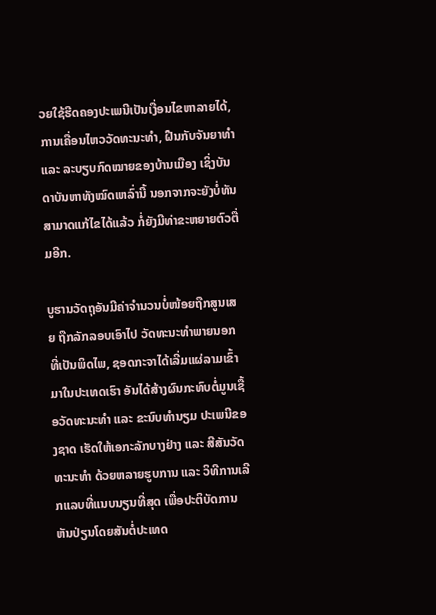ວຍໃຊ້ຮີດຄອງປະເພນີເປັນເງື່ອນໄຂຫາລາຍໄດ້, ການເຄື່ອນໄຫວວັດທະນະທໍາ, ຝືນກັບຈັນຍາທໍາ ແລະ ລະບຽບກົດໝາຍຂອງບ້ານເມືອງ ເຊິ່ງບັນດາບັນຫາທັງໝົດເຫລົ່ານີ້ ນອກຈາກຈະຍັງບໍ່ທັນສາມາດແກ້ໄຂໄດ້ແລ້ວ ກໍ່ຍັງມີທ່າຂະຫຍາຍຕົວຕື່ມອີກ.

ບູຮານວັດຖຸອັນມີຄ່າຈໍານວນບໍ່ໜ້ອຍຖືກສູນເສຍ ຖືກລັກລອບເອົາໄປ ວັດທະນະທໍາພາຍນອກທີ່ເປັນພິດໄພ, ຊອດກະຈາໄດ້ເລີ່ມແຜ່ລາມເຂົ້າມາໃນປະເທດເຮົາ ອັນໄດ້ສ້າງຜົນກະທົບຕໍ່ມູນເຊື້ອວັດທະນະທໍາ ແລະ ຂະນົບທໍານຽມ ປະເພນີຂອງຊາດ ເຮັດໃຫ້ເອກະລັກບາງຢ່າງ ແລະ ສີສັນວັດທະນະທໍາ ດ້ວຍຫລາຍຮູບການ ແລະ ວິທີການເລີກແລບທີ່ແນບນຽນທີ່ສຸດ ເພື່ອປະຕິບັດການຫັນປ່ຽນໂດຍສັນຕໍ່ປະເທດ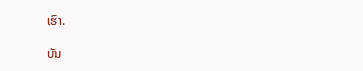ເຮົາ.

ບັນ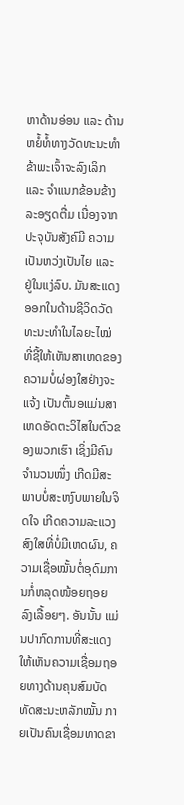ຫາດ້ານອ່ອນ ແລະ ດ້ານຫຍໍ້ທໍ້ທາງວັດທະນະທໍາ ຂ້າພະເຈົ້າຈະລົງເລິກ ແລະ ຈໍາແນກຂ້ອນຂ້າງລະອຽດຕື່ມ ເນື່ອງຈາກປະຈຸບັນສັງຄົມີ ຄວາມເປັນຫວ່ງເປັນໄຍ ແລະ ຢູ່ໃນແງ່ລົບ. ມັນສະແດງອອກໃນດ້ານຊີວິດວັດທະນະທໍາໃນໄລຍະໄໝ່ ທີ່ຊີ້ໃຫ້ເຫັນສາເຫດຂອງຄວາມບໍ່ຜ່ອງໃສຢ່າງຈະແຈ້ງ ເປັນຕົ້ນອແມ່ນສາເຫດອັດຕະວິໄສໃນຕົວຂອງພວກເຮົາ ເຊິ່ງມີຄົນຈໍານວນໜຶ່ງ ເກີດມີສະພາບບໍ່ສະຫງົບພາຍໃນຈິດໃຈ ເກີດຄວາມລະແວງສົງໃສທີ່ບໍ່ມີເຫດຜົນ, ຄວາມເຊື່ອໝັ້ນຕໍ່ອຸດົມການກໍ່ຫລຸດໜ້ອຍຖອຍລົງເລື້ອຍໆ. ອັນນັ້ນ ແມ່ນປາກົດການທີ່ສະແດງໃຫ້ເຫັນຄວາມເຊື່ອມຖອຍທາງດ້ານຄຸນສົມບັດ ທັດສະນະຫລັກໝັ້ນ ກາຍເປັນຄົນເຊື່ອມທາດຂາ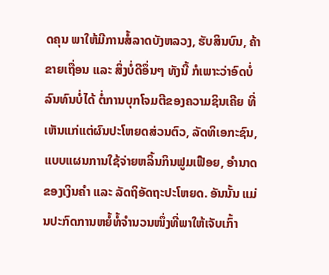ດຄຸນ ພາໃຫ້ມີການສໍ້ລາດບັງຫລວງ, ຮັບສິນບົນ, ຄ້າຂາຍເຖື່ອນ ແລະ ສິ່ງບໍ່ດີອຶ່ນໆ ທັງນີ້ ກໍເພາະວ່າອົດບໍ່ລົນທົນບໍ່ໄດ້ ຕໍ່ການບຸກໂຈມຕີຂອງຄວາມຊິນເຄີຍ ທີ່ເຫັນແກ່ແຕ່ຜົນປະໂຫຍດສ່ວນຕົວ, ລັດທິເອກະຊົນ, ແບບແຜນການໃຊ້ຈ່າຍຫລິ້ນກິນຟູມເຟືອຍ, ອໍານາດຂອງເງິນຄໍາ ແລະ ລັດຖິອັດຖະປະໂຫຍດ. ອັນນັ້ນ ແມ່ນປະກົດການຫຍໍ້ທໍ້ຈໍານວນໜຶ່ງທີ່ພາໃຫ້ເຈັບເກົ້າ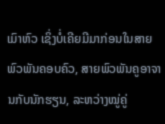ເມົາຫົວ ເຊິ່ງບໍ່ເຄີຍມີມາກ່ອນໃນສາຍພົວພັນຄອບຄົວ, ສາຍພົວພັນຄູອາຈານກັບນັກຮຽນ, ລະຫວ່າງໝູ່ຄູ່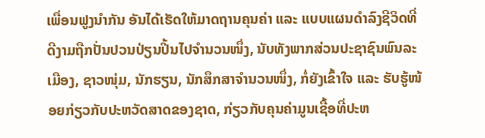ເພື່ອນຟູງນໍາກັນ ອັນໄດ້ເຮັດໃຫ້ມາດຖານຄຸນຄ່າ ແລະ ແບບແຜນດໍາລົງຊີວິດທີ່ດີງາມຖືກປັ່ນປວນປ່ຽນປີ້ນໄປຈໍານວນໜຶ່ງ, ນັບທັງພາກສ່ວນປະຊາຊົນພົນລະເມືອງ, ຊາວໜຸ່ມ, ນັກຮຽນ, ນັກສຶກສາຈໍານວນໜຶ່ງ, ກໍ່ຍັງເຂົ້າໃຈ ແລະ ຮັບຮູ້ໜ້ອຍກ່ຽວກັບປະຫວັດສາດຂອງຊາດ, ກ່ຽວກັບຄຸນຄ່າມູນເຊື້ອທີ່ປະຫ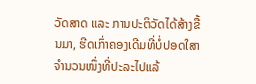ວັດສາດ ແລະ ການປະຕິວັດໄດ້ສ້າງຂື້ນມາ, ຮີດເກົ່າຄອງເດີມທີ່ບໍ່ປອດໃສາຈໍານວນໜຶ່ງທີ່ປະລະໄປແລ້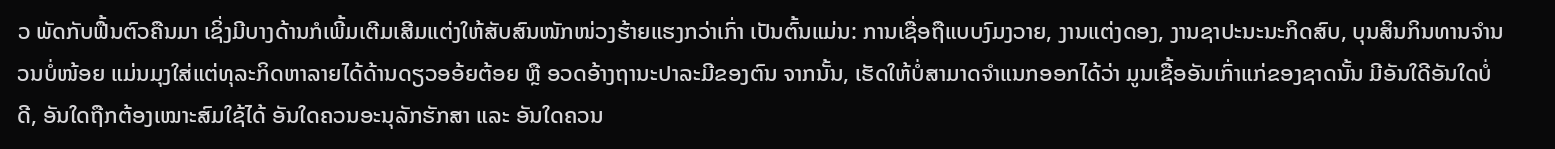ວ ພັດກັບຟື້ນຕົວຄືນມາ ເຊິ່ງມີບາງດ້ານກໍເພີ້ມເຕີມເສີມແຕ່ງໃຫ້ສັບສົນໜັກໜ່ວງຮ້າຍແຮງກວ່າເກົ່າ ເປັນຕົ້ນແມ່ນ: ການເຊື່ອຖືແບບງົມງວາຍ, ງານແຕ່ງດອງ, ງານຊາປະນະນະກິດສົບ, ບຸນສິນກິນທານຈໍານວນບໍ່ໜ້ອຍ ແມ່ນມຸງໃສ່ແຕ່ທຸລະກິດຫາລາຍໄດ້ດ້ານດຽວອອ້ຍຕ້ອຍ ຫຼື ອວດອ້າງຖານະປາລະມີຂອງຕົນ ຈາກນັ້ນ, ເຮັດໃຫ້ບໍ່ສາມາດຈໍາແນກອອກໄດ້ວ່າ ມູນເຊື້ອອັນເກົ່າແກ່ຂອງຊາດນັ້ນ ມີອັນໃດີອັນໃດບໍ່ດີ, ອັນໃດຖືກຕ້ອງເໝາະສົມໃຊ້ໄດ້ ອັນໃດຄວນອະນຸລັກຮັກສາ ແລະ ອັນໃດຄວນ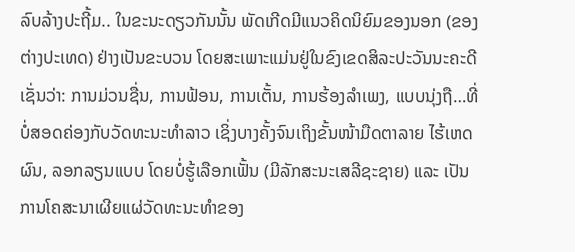ລົບລ້າງປະຖີ້ມ.. ໃນຂະນະດຽວກັນນັ້ນ ພັດເກີດມີແນວຄິດນິຍົມຂອງນອກ (ຂອງຕ່າງປະເທດ) ຢ່າງເປັນຂະບວນ ໂດຍສະເພາະແມ່ນຢູ່ໃນຂົງເຂດສິລະປະວັນນະຄະດີ ເຊັ່ນວ່າ: ການມ່ວນຊື່ນ, ການຟ້ອນ, ການເຕັ້ນ, ການຮ້ອງລໍາເພງ, ແບບນຸ່ງຖື…ທີ່ບໍ່ສອດຄ່ອງກັບວັດທະນະທໍາລາວ ເຊິ່ງບາງຄັ້ງຈົນເຖິງຂັ້ນໜ້າມືດຕາລາຍ ໄຮ້ເຫດຜົນ, ລອກລຽນແບບ ໂດຍບໍ່ຮູ້ເລືອກເຟັ້ນ (ມີລັກສະນະເສລີຊະຊາຍ) ແລະ ເປັນການໂຄສະນາເຜີຍແຜ່ວັດທະນະທໍາຂອງ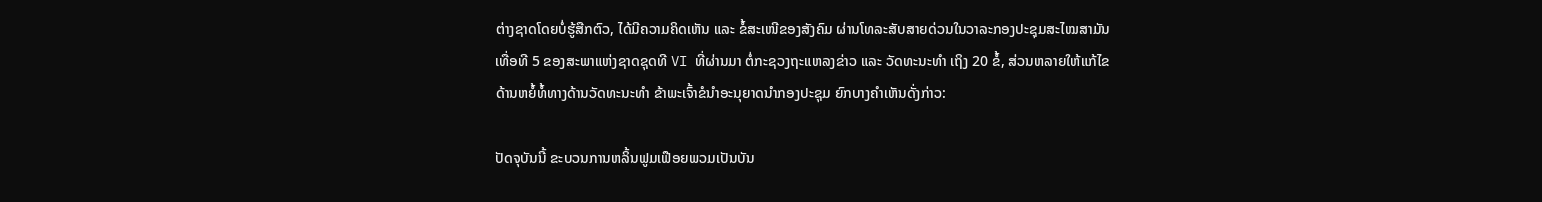ຕ່າງຊາດໂດຍບໍ່ຮູ້ສືກຕົວ, ໄດ້ມີຄວາມຄິດເຫັນ ແລະ ຂໍ້ສະເໜີຂອງສັງຄົມ ຜ່ານໂທລະສັບສາຍດ່ວນໃນວາລະກອງປະຊຸມສະໄໝສາມັນເທື່ອທີ 5 ຂອງສະພາແຫ່ງຊາດຊຸດທີ VI ທີ່ຜ່ານມາ ຕໍ່ກະຊວງຖະແຫລງຂ່າວ ແລະ ວັດທະນະທໍາ ເຖິງ 20 ຂໍ້, ສ່ວນຫລາຍໃຫ້ແກ້ໄຂດ້ານຫຍໍ້ທໍ້ທາງດ້ານວັດທະນະທໍາ ຂ້າພະເຈົ້າຂໍນໍາອະນຸຍາດນໍາກອງປະຊຸມ ຍົກບາງຄໍາເຫັນດັ່ງກ່າວ:

ປັດຈຸບັນນີ້ ຂະບວນການຫລິ້ນຟູມເຟືອຍພວມເປັນບັນ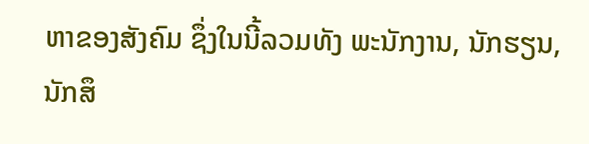ຫາຂອງສັງຄົມ ຊຶ່ງໃນນີ້ລວມທັງ ພະນັກງານ, ນັກຮຽນ, ນັກສຶ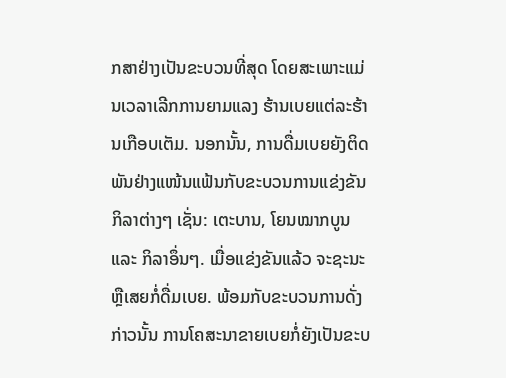ກສາຢ່າງເປັນຂະບວນທີ່ສຸດ ໂດຍສະເພາະແມ່ນເວລາເລີກການຍາມແລງ ຮ້ານເບຍແຕ່ລະຮ້ານເກືອບເຕັມ. ນອກນັ້ນ, ການດື່ມເບຍຍັງຕິດພັນຢ່າງແໜ້ນແຟ້ນກັບຂະບວນການແຂ່ງຂັນກິລາຕ່າງໆ ເຊັ່ນ: ເຕະບານ, ໂຍນໝາກບູນ ແລະ ກິລາອຶ່ນໆ. ເມື່ອແຂ່ງຂັນແລ້ວ ຈະຊະນະຫຼືເສຍກໍ່ດື່ມເບຍ. ພ້ອມກັບຂະບວນການດັ່ງກ່າວນັ້ນ ການໂຄສະນາຂາຍເບຍກໍ່ຍັງເປັນຂະບ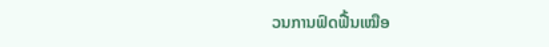ວນການຟົດຟື້ນເໝືອ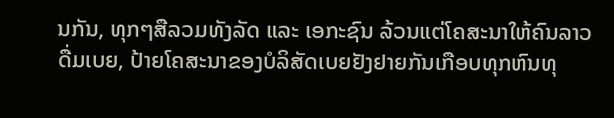ນກັນ, ທຸກໆສືລວມທັງລັດ ແລະ ເອກະຊົນ ລ້ວນແຕ່ໂຄສະນາໃຫ້ຄົນລາວດື່ມເບຍ, ປ້າຍໂຄສະນາຂອງບໍລິສັດເບຍຢັງຢາຍກັນເກືອບທຸກຫົນທຸ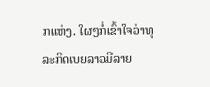ກແຫ່ງ. ໃຜໆກໍ່ເຂົ້າໃຈວ່າທຸລະກິດເບຍລາວມີລາຍ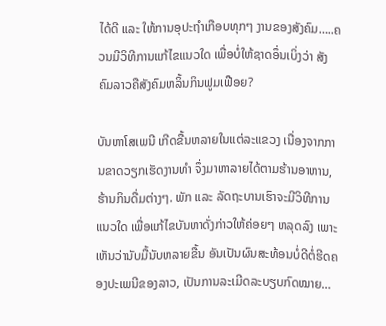ໄດ້ດີ ແລະ ໃຫ້ການອຸປະຖໍາເກືອບທຸກໆ ງານຂອງສັງຄົມ…..ຄວນມີວິທີການແກ້ໄຂແນວໃດ ເພື່ອບໍ່ໃຫ້ຊາດອຶ່ນເບິ່ງວ່າ ສັງຄົມລາວຄືສັງຄົມຫລິ້ນກິນຟູມເຟືອຍ?

ບັນຫາໂສເພນີ ເກີດຂື້ນຫລາຍໃນແຕ່ລະແຂວງ ເນື່ອງຈາກການຂາດວຽກເຮັດງານທໍາ ຈຶ່ງມາຫາລາຍໄດ້ຕາມຮ້ານອາຫານ, ຮ້ານກິນດື່ມຕ່າງໆ. ພັກ ແລະ ລັດຖະບານເຮົາຈະມີວິທີການແນວໃດ ເພື່ອແກ້ໄຂບັນຫາດັ່ງກ່າວໃຫ້ຄ່ອຍໆ ຫລຸດລົງ ເພາະເຫັນວ່ານັບມື້ນັບຫລາຍຂື້ນ ອັນເປັນຜົນສະທ້ອນບໍ່ດີຕໍ່ຮີດຄອງປະເພນີຂອງລາວ, ເປັນການລະເມີດລະບຽບກົດໝາຍ…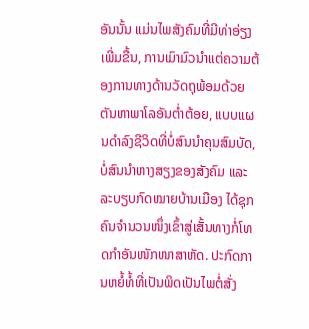ອັນນັ້ນ ແມ່ນໄພສັງຄົມທີ່ມີທ່າອ່ຽງເພີ່ມຂື້ນ, ການເມົາມົວນໍາແຕ່ຄວາມຕ້ອງການທາງດ້ານວັດຖຸພ້ອມດ້ວຍຕັນຫາພາໂລອັນຕໍ່າຕ້ອຍ, ແບບແຜນດໍາລົງຊີວິດທີ່ບໍ່ສົນນໍາຄຸນສົມບັດ, ບໍ່ສົນນໍາຫາງສຽງຂອງສັງຄົມ ແລະ ລະບຽບກົດໝາຍບ້ານເມືອງ ໄດ້ຊຸກຄົນຈໍານວນໜຶ່ງເຂົ້າສູ່ເສັ້ນທາງກໍ່ໂທດກໍາອັນໜັກໜາສາຫັດ. ປະກົດການຫຍໍ້ທໍ້ທີ່ເປັນພິດເປັນໄພຕໍ່ສັ່ງ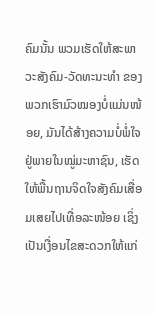ຄົມນັ້ນ ພວມເຮັດໃຫ້ສະພາວະສັງຄົມ-ວັດທະນະທໍາ ຂອງພວກເຮົາມົວໝອງບໍ່ແມ່ນໜ້ອຍ, ມັນໄດ້ສ້າງຄວາມບໍ່ພໍ່ໃຈຢູ່ພາຍໃນໝູ່ມະຫາຊົນ, ເຮັດໃຫ້ພື້ນຖານຈິດໃຈສັງຄົມເສື່ອມເສຍໄປເທື່ອລະໜ້ອຍ ເຊິ່ງເປັນເງື່ອນໄຂສະດວກໃຫ້ແກ່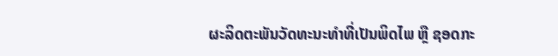ຜະລິດຕະພັນວັດທະນະທໍາທີ່ເປັນພິດໄພ ຫຼື ຊອດກະ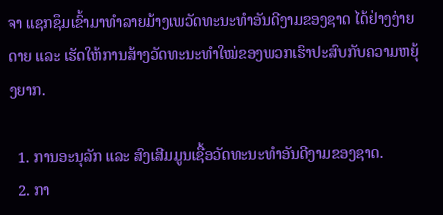ຈາ ແຊກຊຶມເຂົ້າມາທໍາລາຍມ້າງເພວັດທະນະທໍາອັນດີງາມຂອງຊາດ ໄດ້ຢ່າງງ່າຍດາຍ ແລະ ເຮັດໃຫ້ການສ້າງວັດທະນະທໍາໃໝ່ຂອງພວກເຮົາປະສົບກັບຄວາມຫຍຸ້ງຍາກ.

  1. ການອະນຸລັກ ແລະ ສົງເສີມມູນເຊື້ອວັດທະນະທໍາອັນດີງາມຂອງຊາດ.
  2. ກາ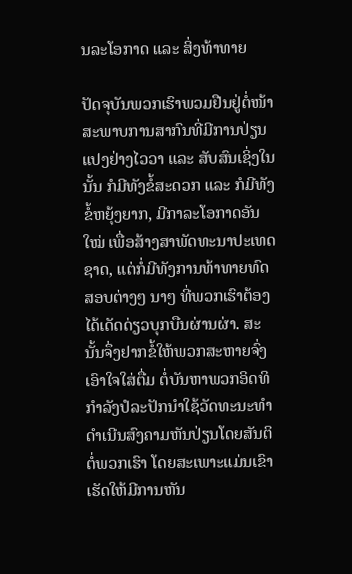ນລະໂອກາດ ແລະ ສິ່ງທ້າທາຍ

ປັດຈຸບັນພວກເຮົາພວມຢືນຢູ່ຕໍ່ໜ້າສະພາບການສາກົນທີ່ມີການປ່ຽນແປງຢ່າງໄວວາ ແລະ ສັບສົນເຊິ່ງໃນນັ້ນ ກໍມີທັງຂໍ້ສະດວກ ແລະ ກໍມີທັງຂໍ້ຫຍຸ້ງຍາກ, ມີກາລະໂອກາດອັນໃໝ່ ເພື່ອສ້າງສາພັດທະນາປະເທດຊາດ, ແຕ່ກໍ່ມີທັງການທ້າທາຍທົດສອບຕ່າງໆ ນາໆ ທີ່ພວກເຮົາຕ້ອງໄດ້ເດັດດ່ຽວບຸກບືນຜ່ານຜ່າ. ສະນັ້ນຈຶ່ງຢາກຂໍ້ໃຫ້ພວກສະຫາຍຈົ່ງເອົາໃຈໃສ່ຕື່ມ ຕໍ່ບັນຫາພວກອິດທິກໍາລັງປໍລະປັກນໍາໃຊ້ວັດທະນະທໍາດໍາເນີນສົງຄາມຫັນປ່ຽນໂດຍສັນຕິຕໍ່ພວກເຮົາ ໂດຍສະເພາະແມ່ນເຂົາເຮັດໃຫ້ມີການຫັນ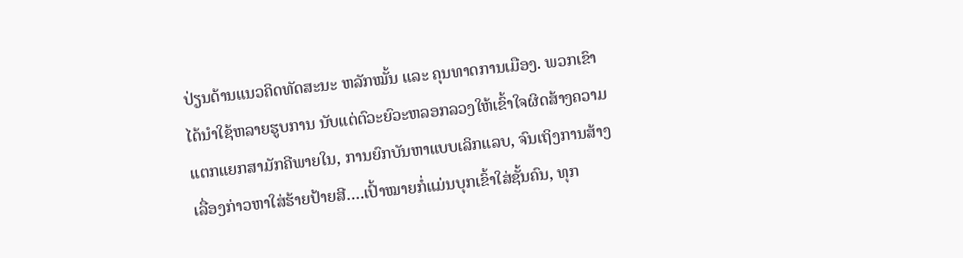ປ່ຽນດ້ານແນວຄິດທັດສະນະ ຫລັກໝັ້ນ ແລະ ຄຸນທາດການເມືອງ. ພວກເຂົາໄດ້ນໍາໃຊ້ຫລາຍຮູບການ ນັບແຕ່ຕົວະຍົວະຫລອກລວງໃຫ້ເຂົ້າໃຈຜິດສ້າງຄວາມແຕກແຍກສາມັກຄີພາຍໃນ, ການຍົກບັນຫາແບບເລິກແລບ, ຈົນເຖິງການສ້າງເລື່ອງກ່າວຫາໃສ່ຮ້າຍປ້າຍສີ….ເປົ້າໝາຍກໍ່ແມ່ນບຸກເຂົ້າໃສ່ຊັ້ນຄົນ, ທຸກ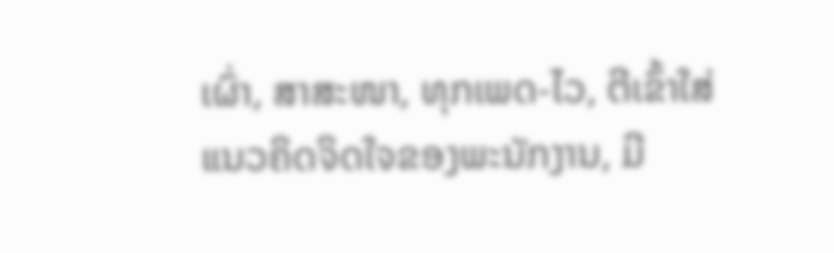ເຜົ່າ, ສາສະໜາ, ທຸກເພດ-ໄວ, ຕີເຂົ້າໃສ່ແນວຄິດຈິດໃຈຂອງພະນັກງານ, ມີ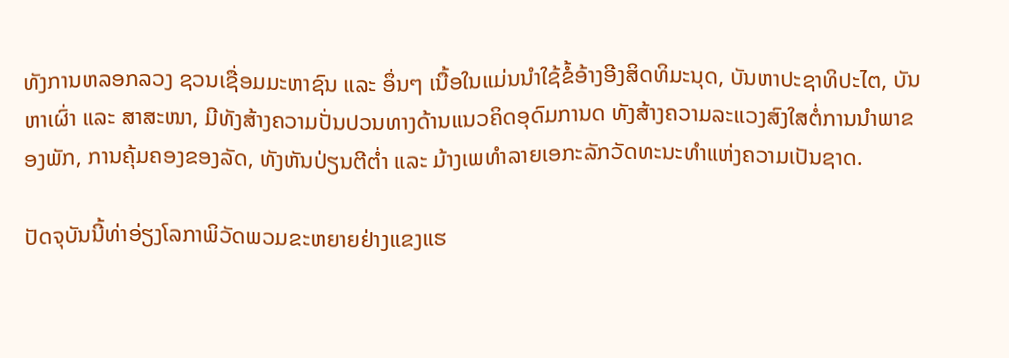ທັງການຫລອກລວງ ຊວນເຊື່ອມມະຫາຊົນ ແລະ ອຶ່ນໆ ເນື້ອໃນແມ່ນນໍາໃຊ້ຂໍ້ອ້າງອີງສິດທິມະນຸດ, ບັນຫາປະຊາທິປະໄຕ, ບັນຫາເຜົ່າ ແລະ ສາສະໜາ, ມີທັງສ້າງຄວາມປັ່ນປວນທາງດ້ານແນວຄິດອຸດົມການດ ທັງສ້າງຄວາມລະແວງສົງໃສຕໍ່ການນໍາພາຂອງພັກ, ການຄຸ້ມຄອງຂອງລັດ, ທັງຫັນປ່ຽນຕີຕໍ່າ ແລະ ມ້າງເພທໍາລາຍເອກະລັກວັດທະນະທໍາແຫ່ງຄວາມເປັນຊາດ.

ປັດຈຸບັນນີ້ທ່າອ່ຽງໂລກາພິວັດພວມຂະຫຍາຍຢ່າງແຂງແຮ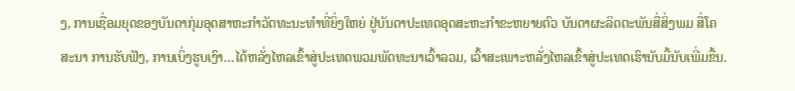ງ, ການເຊື່ອມຍຸດຂອງບັນດາກຸ່ມອຸດສາຫະກໍາວັດທະນະທໍາທີ່ຍິ່ງໃຫຍ່ ຢູ່ບັນດາປະເທດອຸດສະຫະກໍາຂະຫຍາຍຕົວ ບັນດາຜະລິດຕະພັນສື່ສິ່ງພມ ສື່ໂຄສະນາ ການຮັບຟັງ, ການເບິ່ງຮູບເງົາ…ໄດ້ຫລັ່ງໄຫລເຂົ້າສູ່ປະເທດພວມພັດທະນາເວົ້າລວມ, ເວົ້າສະເພາະຫລັ່ງໄຫລເຂົ້າສູ່ປະເທດເຮົານັບມື້ນັບເພີ່ມຂື້ນ.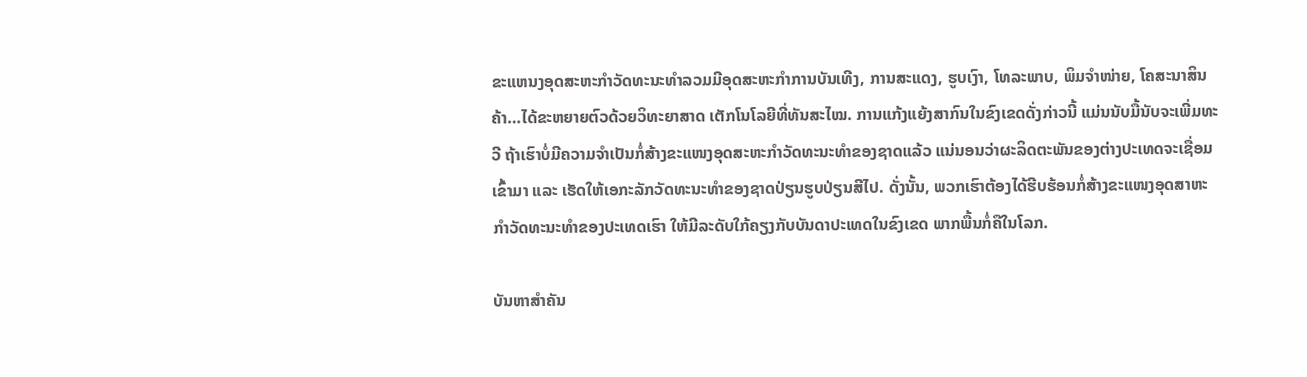ຂະແຫນງອຸດສະຫະກໍາວັດທະນະທໍາລວມມີອຸດສະຫະກໍາການບັນເທີງ, ການສະແດງ, ຮູບເງົາ, ໂທລະພາບ, ພິມຈໍາໜ່າຍ, ໂຄສະນາສິນຄ້າ…ໄດ້ຂະຫຍາຍຕົວດ້ວຍວິທະຍາສາດ ເຕັກໂນໂລຍີທີ່ທັນສະໄໝ. ການແກ້ງແຍ້ງສາກົນໃນຂົງເຂດດັ່ງກ່າວນີ້ ແມ່ນນັບມື້ນັບຈະເພີ່ມທະວີ ຖ້າເຮົາບໍ່ມີຄວາມຈໍາເປັນກໍ່ສ້າງຂະແໜງອຸດສະຫະກໍາວັດທະນະທໍາຂອງຊາດແລ້ວ ແນ່ນອນວ່າຜະລິດຕະພັນຂອງຕ່າງປະເທດຈະເຊື່ອມເຂົ້າມາ ແລະ ເຮັດໃຫ້ເອກະລັກວັດທະນະທໍາຂອງຊາດປ່ຽນຮູບປ່ຽນສີໄປ. ດັ່ງນັ້ນ, ພວກເຮົາຕ້ອງໄດ້ຮີບຮ້ອນກໍ່ສ້າງຂະແໜງອຸດສາຫະກໍາວັດທະນະທໍາຂອງປະເທດເຮົາ ໃຫ້ມີລະດັບໃກ້ຄຽງກັບບັນດາປະເທດໃນຂົງເຂດ ພາກພື້ນກໍ່ຄືໃນໂລກ.

ບັນຫາສໍາຄັນ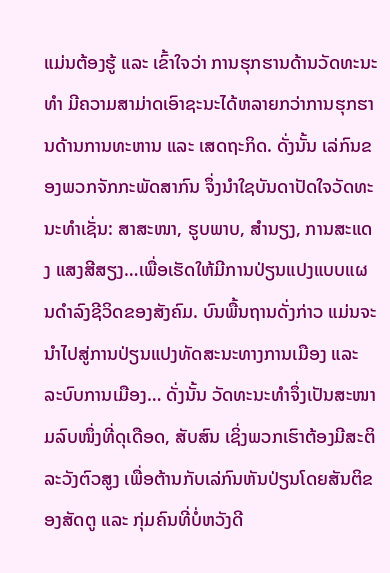ແມ່ນຕ້ອງຮູ້ ແລະ ເຂົ້າໃຈວ່າ ການຮຸກຮານດ້ານວັດທະນະທໍາ ມີຄວາມສາມ່າດເອົາຊະນະໄດ້ຫລາຍກວ່າການຮຸກຮານດ້ານການທະຫານ ແລະ ເສດຖະກິດ. ດັ່ງນັ້ນ ເລ່ກົນຂອງພວກຈັກກະພັດສາກົນ ຈຶ່ງນໍາໃຊບັນດາປັດໃຈວັດທະນະທໍາເຊັ່ນ: ສາສະໜາ, ຮູບພາບ, ສໍານຽງ, ການສະແດງ ແສງສີສຽງ…ເພື່ອເຮັດໃຫ້ມີການປ່ຽນແປງແບບແຜນດໍາລົງຊີວິດຂອງສັງຄົມ. ບົນພື້ນຖານດັ່ງກ່າວ ແມ່ນຈະນໍາໄປສູ່ການປ່ຽນແປງທັດສະນະທາງການເມືອງ ແລະ ລະບົບການເມືອງ… ດັ່ງນັ້ນ ວັດທະນະທໍາຈຶ່ງເປັນສະໜາມລົບໜຶ່ງທີ່ດຸເດືອດ, ສັບສົນ ເຊິ່ງພວກເຮົາຕ້ອງມີສະຕິລະວັງຕົວສູງ ເພື່ອຕ້ານກັບເລ່ກົນຫັນປ່ຽນໂດຍສັນຕິຂອງສັດຕູ ແລະ ກຸ່ມຄົນທີ່ບໍ່ຫວັງດີ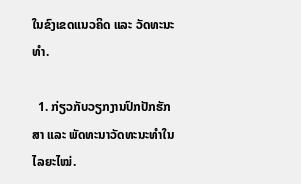ໃນຂົງເຂດແນວຄິດ ແລະ ວັດທະນະທໍາ.

  1. ກ່ຽວກັບວຽກງານປົກປັກຮັກສາ ແລະ ພັດທະນາວັດທະນະທໍາໃນໄລຍະໄໝ່.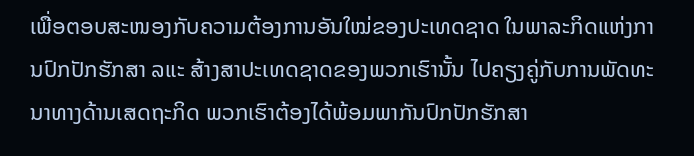ເພື່ອຕອບສະໜອງກັບຄວາມຕ້ອງການອັນໃໝ່ຂອງປະເທດຊາດ ໃນພາລະກິດແຫ່ງການປົກປັກຮັກສາ ລແະ ສ້າງສາປະເທດຊາດຂອງພວກເຮົານັ້ນ ໄປຄຽງຄູ່ກັບການພັດທະນາທາງດ້ານເສດຖະກິດ ພວກເຮົາຕ້ອງໄດ້ພ້ອມພາກັນປົກປັກຮັກສາ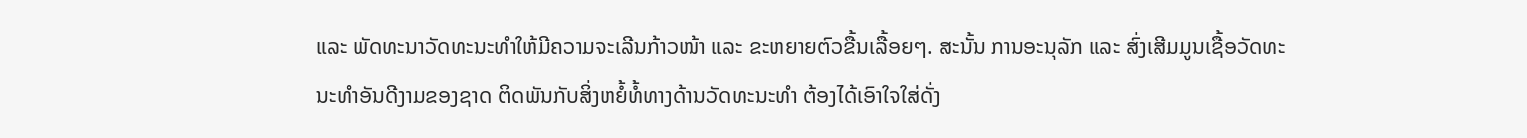ແລະ ພັດທະນາວັດທະນະທໍາໃຫ້ມີຄວາມຈະເລີນກ້າວໜ້າ ແລະ ຂະຫຍາຍຕົວຂື້ນເລື້ອຍໆ. ສະນັ້ນ ການອະນຸລັກ ແລະ ສົ່ງເສີມມູນເຊື້ອວັດທະນະທໍາອັນດີງາມຂອງຊາດ ຕິດພັນກັບສິ່ງຫຍໍ້ທໍ້ທາງດ້ານວັດທະນະທໍາ ຕ້ອງໄດ້ເອົາໃຈໃສ່ດັ່ງ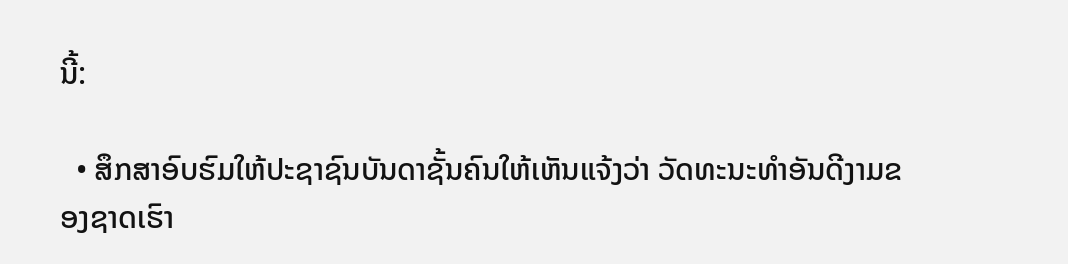ນີ້:

  • ສຶກສາອົບຮົມໃຫ້ປະຊາຊົນບັນດາຊັ້ນຄົນໃຫ້ເຫັນແຈ້ງວ່າ ວັດທະນະທໍາອັນດີງາມຂອງຊາດເຮົາ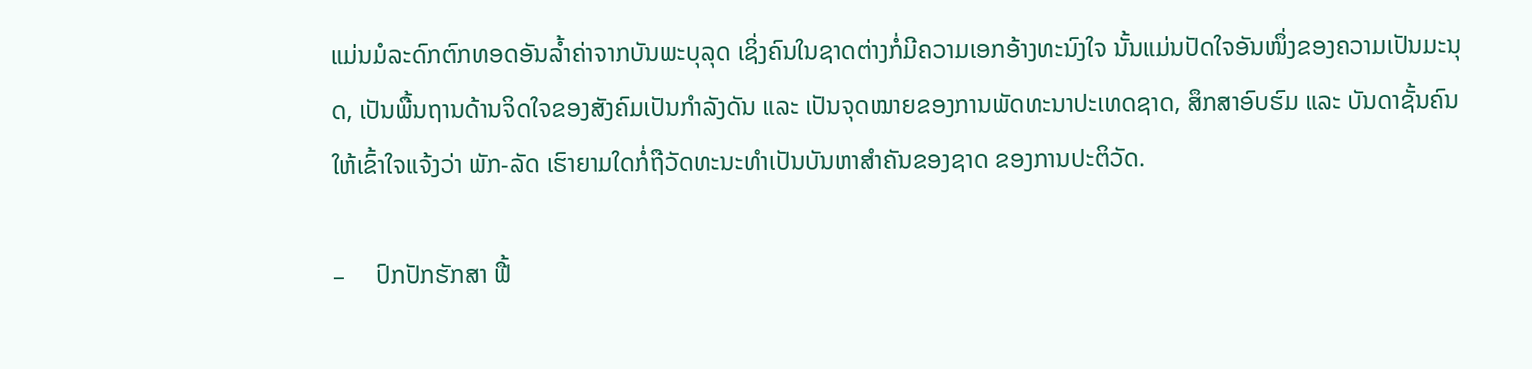ແມ່ນມໍລະດົກຕົກທອດອັນລໍ້າຄ່າຈາກບັນພະບຸລຸດ ເຊິ່ງຄົນໃນຊາດຕ່າງກໍ່ມີຄວາມເອກອ້າງທະນົງໃຈ ນັ້ນແມ່ນປັດໃຈອັນໜຶ່ງຂອງຄວາມເປັນມະນຸດ, ເປັນພື້ນຖານດ້ານຈິດໃຈຂອງສັງຄົມເປັນກໍາລັງດັນ ແລະ ເປັນຈຸດໝາຍຂອງການພັດທະນາປະເທດຊາດ, ສຶກສາອົບຮົມ ແລະ ບັນດາຊັ້ນຄົນໃຫ້ເຂົ້າໃຈແຈ້ງວ່າ ພັກ-ລັດ ເຮົາຍາມໃດກໍ່ຖືວັດທະນະທໍາເປັນບັນຫາສໍາຄັນຂອງຊາດ ຂອງການປະຕິວັດ.

–     ປົກປັກຮັກສາ ຟື້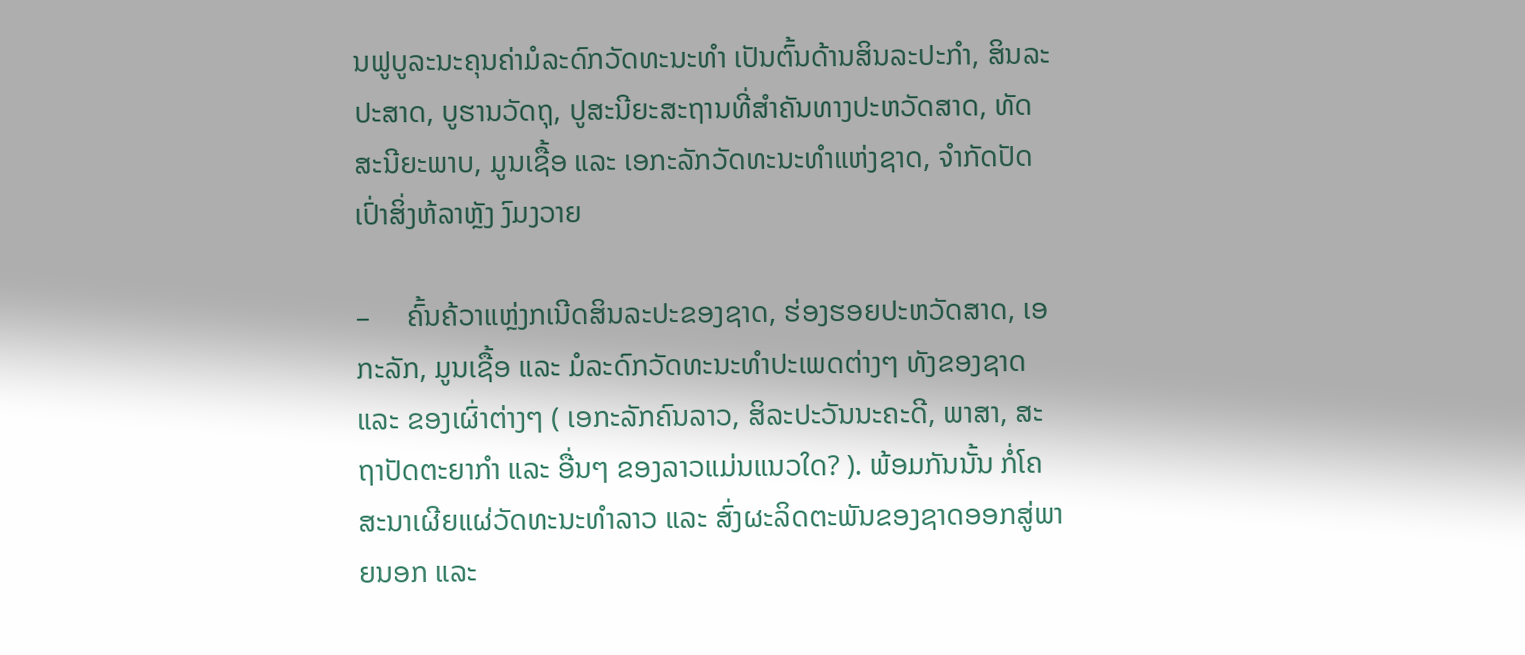ນຟູບູລະນະຄຸນຄ່າມໍລະດົກວັດທະນະທຳ ເປັນຕົ້ນດ້ານສິນລະປະກຳ, ສິນລະປະສາດ, ບູຮານວັດຖຸ, ປູສະນີຍະສະຖານທີ່ສຳຄັນທາງປະຫວັດສາດ, ທັດສະນີຍະພາບ, ມູນເຊື້ອ ແລະ ເອກະລັກວັດທະນະທຳແຫ່ງຊາດ, ຈຳກັດປັດເປົ່າສິ່ງຫ້ລາຫຼັງ ງົມງວາຍ

–     ຄົ້ນຄ້ວາແຫຼ່ງກເນີດສິນລະປະຂອງຊາດ, ຮ່ອງຮອຍປະຫວັດສາດ, ເອກະລັກ, ມູນເຊື້ອ ແລະ ມໍລະດົກວັດທະນະທຳປະເພດຕ່າງໆ ທັງຂອງຊາດ ແລະ ຂອງເຜົ່າຕ່າງໆ ( ເອກະລັກຄົນລາວ, ສິລະປະວັນນະຄະດີ, ພາສາ, ສະຖາປັດຕະຍາກຳ ແລະ ອື່ນໆ ຂອງລາວແມ່ນແນວໃດ? ). ພ້ອມກັນນັ້ນ ກໍ່ໂຄສະນາເຜີຍແຜ່ວັດທະນະທຳລາວ ແລະ ສົ່ງຜະລິດຕະພັນຂອງຊາດອອກສູ່ພາຍນອກ ແລະ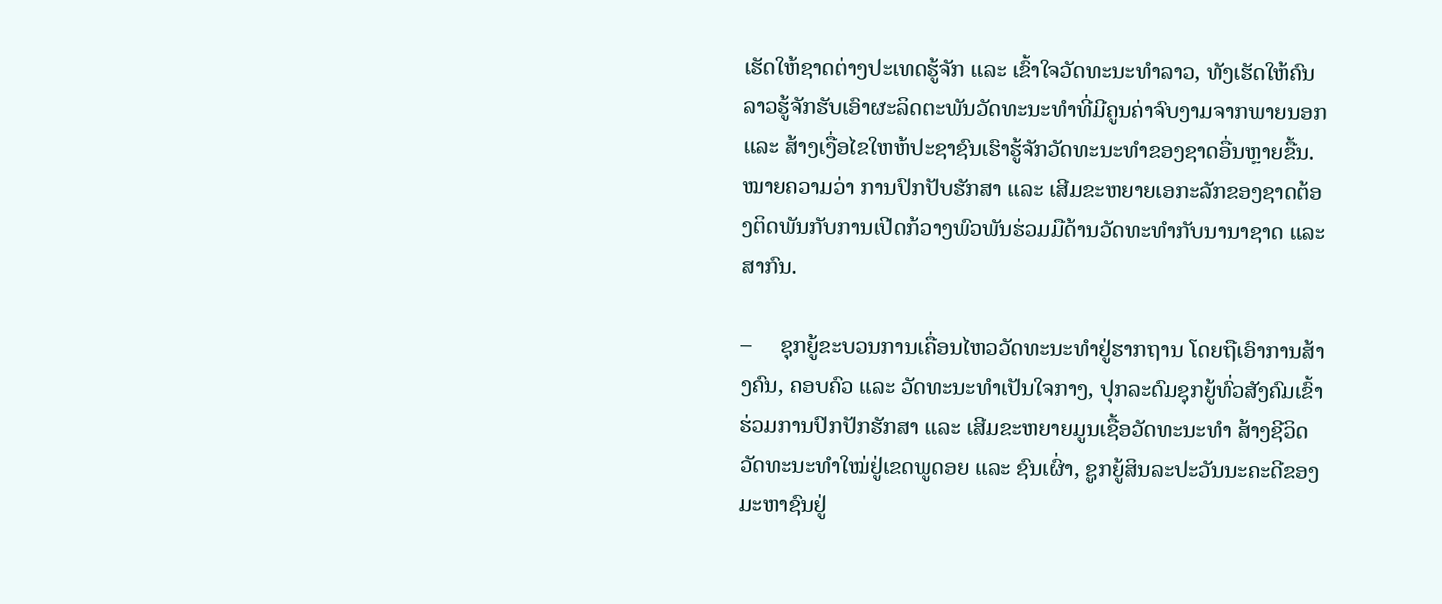ເຮັດໃຫ້ຊາດຕ່າງປະເທດຮູ້ຈັກ ແລະ ເຂົ້າໃຈວັດທະນະທຳລາວ, ທັງເຮັດໃຫ້ຄົນລາວຮູ້ຈັກຮັບເອົາຜະລິດຕະພັນວັດທະນະທຳທີ່ມີຄູນຄ່າຈົບງາມຈາກພາຍນອກ ແລະ ສ້າງເງື່ອໄຂໃຫຫ້ປະຊາຊົນເຮົາຮູ້ຈັກວັດທະນະທຳຂອງຊາດອື່ນຫຼາຍຂື້ນ. ໝາຍຄວາມວ່າ ການປົກປັບຮັກສາ ແລະ ເສີມຂະຫຍາຍເອກະລັກຂອງຊາດຕ້ອງຕິດພັນກັບການເປີດກ້ວາງພົວພັນຮ່ວມມືດ້ານວັດທະທຳກັບນານາຊາດ ແລະ ສາກົນ.

–     ຊຸກຍູ້ຂະບວນການເຄື່ອນໄຫວວັດທະນະທຳຢູ່ຮາກຖານ ໂດຍຖືເອົາການສ້າງຄົນ, ຄອບຄົວ ແລະ ວັດທະນະທຳເປັນໃຈກາງ, ປຸກລະດົມຊຸກຍູ້ທົ່ວສັງຄົມເຂົ້າຮ່ວມການປົກປັກຮັກສາ ແລະ ເສີມຂະຫຍາຍມູນເຊື້ອວັດທະນະທຳ ສ້າງຊີວິດວັດທະນະທຳໃໝ່ຢູ່ເຂດພູດອຍ ແລະ ຊົນເຜົ່າ, ຊູກຍູ້ສິນລະປະວັນນະຄະດີຂອງມະຫາຊົນຢູ່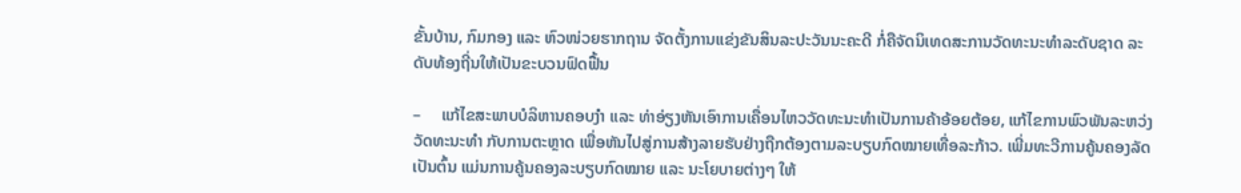ຂັ້ນບ້ານ, ກົມກອງ ແລະ ຫົວໜ່ວຍຮາກຖານ ຈັດຕັ້ງການແຂ່ງຂັນສິນລະປະວັນນະຄະດີ ກໍ່ຄືຈັດນິເທດສະການວັດທະນະທຳລະດັບຊາດ ລະດັບທ້ອງຖີ່ນໃຫ້ເປັນຂະບວນຟົດຟື້ນ

–     ແກ້ໄຂສະພາບບໍລິຫານຄອບງຳ ແລະ ທ່າອ່ຽງຫັນເອົາການເຄື່ອນໄຫວວັດທະນະທຳເປັນການຄ້າອ້ອຍຕ້ອຍ, ແກ້ໄຂການພົວພັນລະຫວ່ງວັດທະນະທຳ ກັບການຕະຫຼາດ ເພື່ອຫັນໄປສູ່ການສ້າງລາຍຮັບຢ່າງຖືກຕ້ອງຕາມລະບຽບກົດໝາຍເທື່ອລະກ້າວ. ເພີ່ມທະວີການຄູ້ນຄອງລັດ ເປັນຕົ້ນ ແມ່ນການຄູ້ນຄອງລະບຽບກົດໝາຍ ແລະ ນະໂຍບາຍຕ່າງໆ ໃຫ້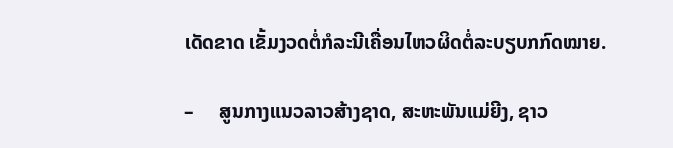ເດັດຂາດ ເຂັ້ມງວດຕໍ່ກໍລະນີເຄື່ອນໄຫວຜິດຕໍ່ລະບຽບກກົດໝາຍ.

–     ສູນກາງແນວລາວສ້າງຊາດ, ສະຫະພັນແມ່ຍີງ, ຊາວ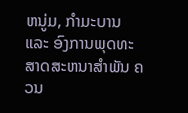ຫນູ່ມ, ກຳມະບານ ແລະ ອົງການພຸດທະສາດສະຫນາສຳພັນ ຄວນ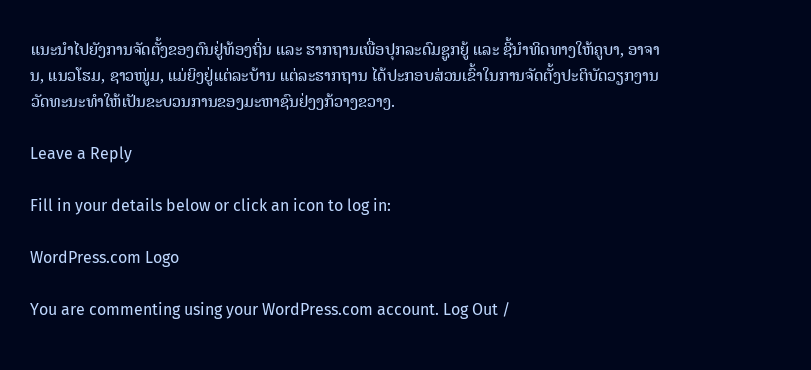ແນະນຳໄປຍັງການຈັດຕັ້ງຂອງຕົນຢູ່ທ້ອງຖິ່ນ ແລະ ຮາກຖານເພື່ອປຸກລະດົມຊູກຍູ້ ແລະ ຊີ້ນຳທິດທາງໃຫ້ຄູບາ, ອາຈານ, ແນວໂຮມ, ຊາວໜູ່ມ, ແມ່ຍິງຢູ່ແຕ່ລະບ້ານ ແຕ່ລະຮາກຖານ ໄດ້ປະກອບສ່ວນເຂົ້າໃນການຈັດຕັ້ງປະຕິບັດວຽກງານວັດທະນະທຳໃຫ້ເປັນຂະບວນການຂອງມະຫາຊົນຢ່ງງກ້ວາງຂວາງ.

Leave a Reply

Fill in your details below or click an icon to log in:

WordPress.com Logo

You are commenting using your WordPress.com account. Log Out /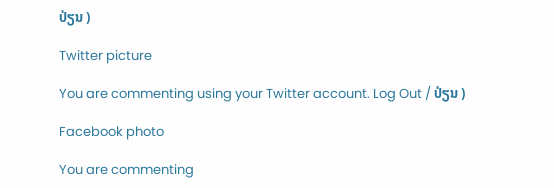ປ່ຽນ )

Twitter picture

You are commenting using your Twitter account. Log Out / ປ່ຽນ )

Facebook photo

You are commenting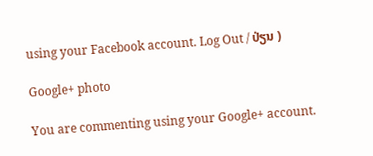using your Facebook account. Log Out / ປ່ຽນ )

Google+ photo

You are commenting using your Google+ account.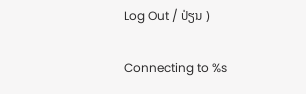Log Out / ປ່ຽນ )

Connecting to %s